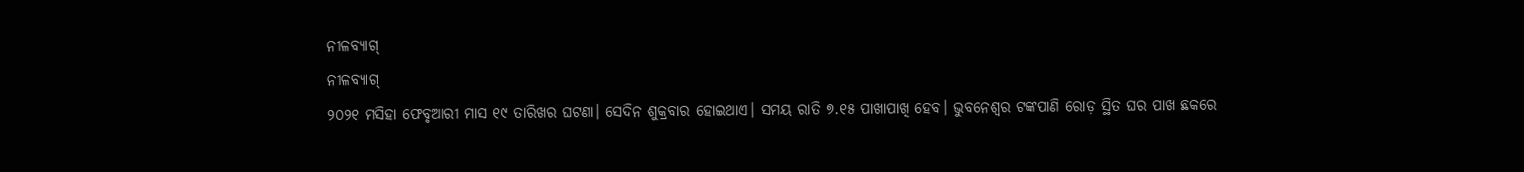ନୀଳବ୍ୟାଗ୍
ନୀଳବ୍ୟାଗ୍
୨୦୨୧ ମସିହା ଫେବୃଆରୀ ମାସ ୧୯ ତାରିଖର ଘଟଣା। ସେଦିନ ଶୁକ୍ରବାର ହୋଇଥାଏ। ସମୟ ରାତି ୭.୧୫ ପାଖାପାଖି ହେବ। ଭୁବନେଶ୍ୱର ଟଙ୍କପାଣି ରୋଡ଼ ସ୍ଥିତ ଘର ପାଖ ଛକରେ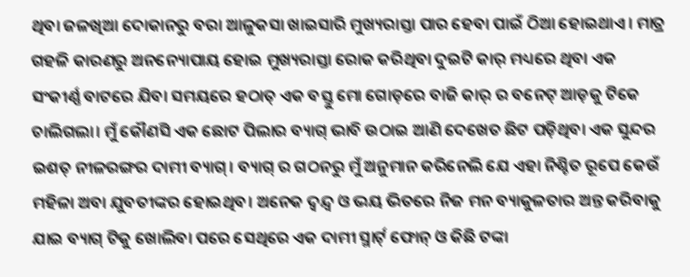ଥିବା ଜଳଖିଆ ଦୋକାନରୁ ବରା ଆଳୁକସା ଖାଇସାରି ମୁଖ୍ୟରାସ୍ତା ପାର ହେବା ପାଇଁ ଠିଆ ହୋଇଥାଏ। ମାତ୍ର ଗହଳି କାରଣରୁ ଅନନ୍ୟୋପାୟ ହୋଇ ମୁଖ୍ୟରାସ୍ତା ରୋକ କରିଥିବା ଦୁଇଟି କାର୍ ମଧ୍ୟରେ ଥିବା ଏକ ସଂକୀର୍ଣ୍ଣ ବାଟରେ ଯିବା ସମୟରେ ହଠାତ୍ ଏକ ବସ୍ତୁ ମୋ ଗୋଡ଼ରେ ବାଜି କାର୍ ର ବନେଟ୍ ଆଡ଼କୁ ଟିକେ ଚାଲିଗଲା। ମୁଁ କୌଣସି ଏକ ଛୋଟ ପିଲାର ବ୍ୟାଗ୍ ଭାବି ଉଠାଇ ଆଣି ଦେଖେତ ଛିଟ ପଡ଼ିଥିବା ଏକ ସୁନ୍ଦର ଇଶତ୍ ନୀଳରଙ୍ଗର ଦାମୀ ବ୍ୟାଗ୍। ବ୍ୟାଗ୍ ର ଗଠନରୁ ମୁଁ ଅନୁମାନ କରିନେଲି ଯେ ଏହା ନିଶ୍ଚିତ ରୂପେ କେଉଁ ମହିଳା ଅବା ଯୁବତୀଙ୍କର ହୋଇଥିବ। ଅନେକ ଦ୍ୱନ୍ଦ୍ୱ ଓ ଭୟ ଭିତରେ ନିଜ ମନ ବ୍ୟାକୁଳତାର ଅନ୍ତ କରିବାକୁ ଯାଇ ବ୍ୟାଗ୍ ଟିକୁ ଖୋଲିବା ପରେ ସେଥିରେ ଏକ ଦାମୀ ସ୍ମାର୍ଟ୍ ଫୋନ୍ ଓ କିଛି ଟଙ୍କା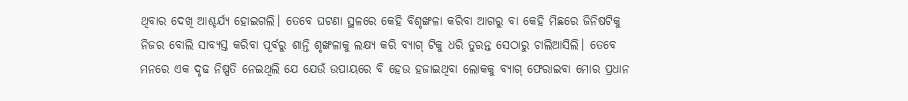ଥିବାର ଦେଖି ଆଶ୍ଚର୍ଯ୍ୟ ହୋଇଗଲି। ତେବେ ଘଟଣା ସ୍ଥଳରେ କେହି ବିଶୃଙ୍ଖଳା କରିବା ଆଗରୁ ବା କେହି ମିଛରେ ଜିନିଷଟିକୁ ନିଜର ବୋଲି ସାବ୍ୟସ୍ତ କରିବା ପୂର୍ବରୁ ଶାନ୍ତି ଶୃଙ୍ଖଳାକୁ ଲକ୍ଷ୍ୟ କରି ବ୍ୟାଗ୍ ଟିକୁ ଧରି ତୁରନ୍ତ ସେଠାରୁ ଚାଲିଆସିଲି। ତେବେ ମନରେ ଏକ ଦୃଢ ନିଷ୍ପତି ନେଇଥିଲି ଯେ ଯେଉଁ ଉପାୟରେ ବି ହେଉ ହଜାଇଥିବା ଲୋକକୁ ବ୍ୟାଗ୍ ଫେରାଇବା ମୋର ପ୍ରଧାନ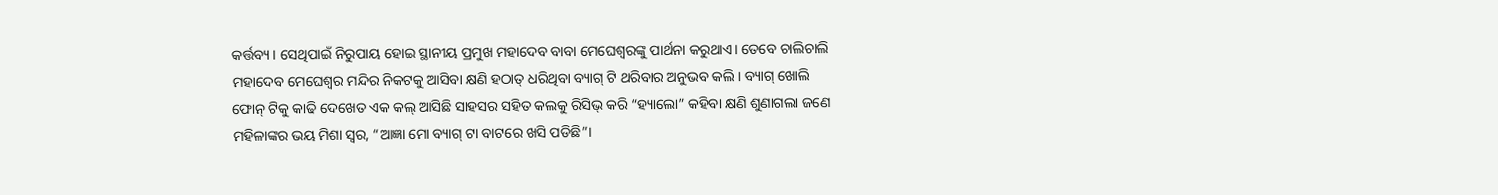କର୍ତ୍ତବ୍ୟ। ସେଥିପାଇଁ ନିରୁପାୟ ହୋଇ ସ୍ଥାନୀୟ ପ୍ରମୁଖ ମହାଦେବ ବାବା ମେଘେଶ୍ୱରଙ୍କୁ ପାର୍ଥନା କରୁଥାଏ। ତେବେ ଚାଲିଚାଲି ମହାଦେବ ମେଘେଶ୍ୱର ମନ୍ଦିର ନିକଟକୁ ଆସିବା କ୍ଷଣି ହଠାତ୍ ଧରିଥିବା ବ୍ୟାଗ୍ ଟି ଥରିବାର ଅନୁଭବ କଲି। ବ୍ୟାଗ୍ ଖୋଲି ଫୋନ୍ ଟିକୁ କାଢି ଦେଖେତ ଏକ କଲ୍ ଆସିଛି ସାହସର ସହିତ କଲକୁ ରିସିଭ୍ କରି “ହ୍ୟାଲୋ” କହିବା କ୍ଷଣି ଶୁଣାଗଲା ଜଣେ ମହିଳାଙ୍କର ଭୟ ମିଶା ସ୍ୱର, “ଆଜ୍ଞା ମୋ ବ୍ୟାଗ୍ ଟା ବାଟରେ ଖସି ପଡିଛି”।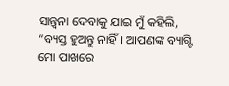ସାନ୍ତ୍ୱନା ଦେବାକୁ ଯାଇ ମୁଁ କହିଲି, “ବ୍ୟସ୍ତ ହୁଅନ୍ତୁ ନାହିଁ। ଆପଣଙ୍କ ବ୍ୟାଗ୍ଟି ମୋ ପାଖରେ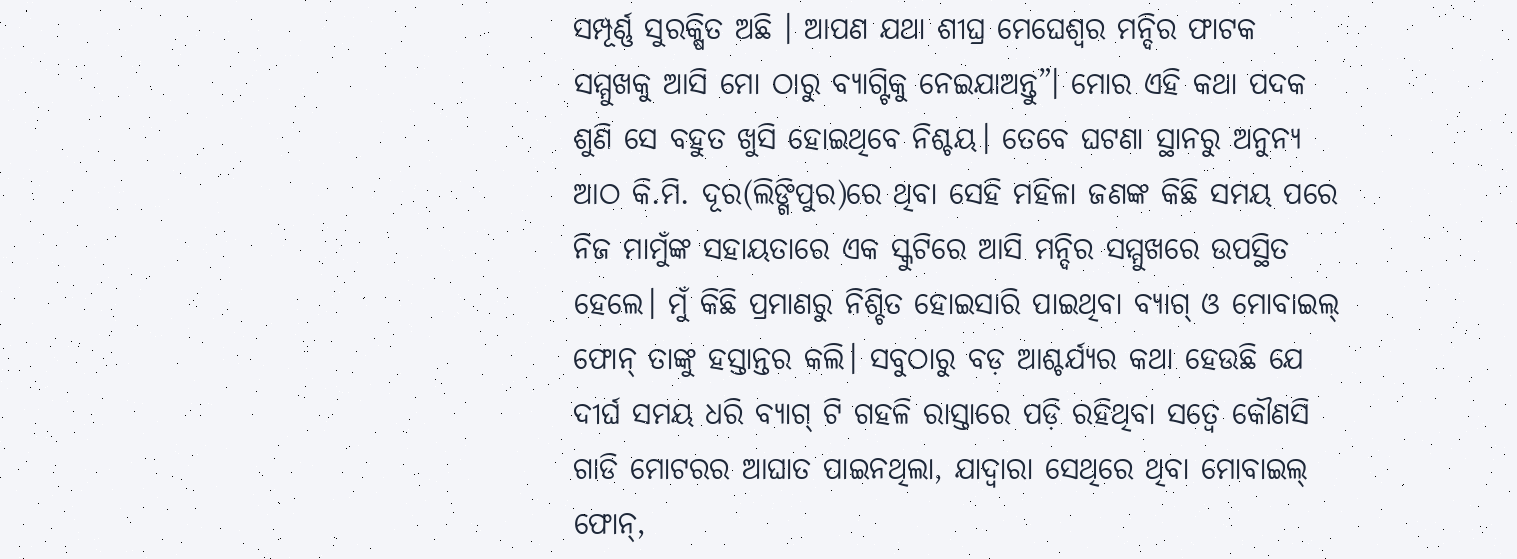ସମ୍ପୂର୍ଣ୍ଣ ସୁରକ୍ଷିତ ଅଛି । ଆପଣ ଯଥା ଶୀଘ୍ର ମେଘେଶ୍ୱର ମନ୍ଦିର ଫାଟକ ସମ୍ମୁଖକୁ ଆସି ମୋ ଠାରୁ ବ୍ୟାଗ୍ଟିକୁ ନେଇଯାଅନ୍ତୁ”। ମୋର ଏହି କଥା ପଦକ ଶୁଣି ସେ ବହୁତ ଖୁସି ହୋଇଥିବେ ନିଶ୍ଚୟ। ତେବେ ଘଟଣା ସ୍ଥାନରୁ ଅନୁନ୍ୟ ଆଠ କି.ମି. ଦୂର(ଲିଙ୍ଗିପୁର)ରେ ଥିବା ସେହି ମହିଳା ଜଣଙ୍କ କିଛି ସମୟ ପରେ ନିଜ ମାମୁଁଙ୍କ ସହାୟତାରେ ଏକ ସ୍କୁଟିରେ ଆସି ମନ୍ଦିର ସମ୍ମୁଖରେ ଉପସ୍ଥିତ ହେଲେ। ମୁଁ କିଛି ପ୍ରମାଣରୁ ନିଶ୍ଚିତ ହୋଇସାରି ପାଇଥିବା ବ୍ୟାଗ୍ ଓ ମୋବାଇଲ୍ ଫୋନ୍ ତାଙ୍କୁ ହସ୍ତାନ୍ତର କଲି। ସବୁଠାରୁ ବଡ଼ ଆଶ୍ଚର୍ଯ୍ୟର କଥା ହେଉଛି ଯେ ଦୀର୍ଘ ସମୟ ଧରି ବ୍ୟାଗ୍ ଟି ଗହଳି ରାସ୍ତାରେ ପଡ଼ି ରହିଥିବା ସତ୍ୱେ କୌଣସି ଗାଡି ମୋଟରର ଆଘାତ ପାଇନଥିଲା, ଯାଦ୍ୱାରା ସେଥିରେ ଥିବା ମୋବାଇଲ୍ ଫୋନ୍,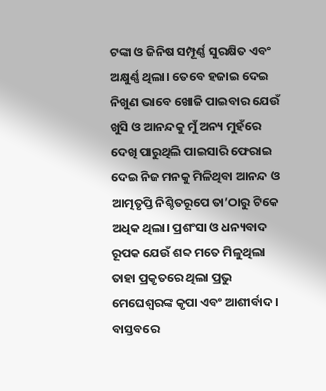ଟଙ୍କା ଓ ଜିନିଷ ସମ୍ପୂର୍ଣ୍ଣ ସୁରକ୍ଷିତ ଏବଂ ଅକ୍ଷୁର୍ଣ୍ଣ ଥିଲା। ତେବେ ହଜାଇ ଦେଇ ନିଖୁଣ ଭାବେ ଖୋଜି ପାଇବାର ଯେଉଁ ଖୁସି ଓ ଆନନ୍ଦକୁ ମୁଁ ଅନ୍ୟ ମୁହଁରେ ଦେଖି ପାରୁଥିଲି ପାଇସାରି ଫେରାଇ ଦେଇ ନିଜ ମନକୁ ମିଳିଥିବା ଆନନ୍ଦ ଓ ଆତ୍ମତୃପ୍ତି ନିଶ୍ଚିତରୂପେ ତା’ଠାରୁ ଟିକେ ଅଧିକ ଥିଲା। ପ୍ରଶଂସା ଓ ଧନ୍ୟବାଦ ରୂପକ ଯେଉଁ ଶବ୍ଦ ମତେ ମିଳୁଥିଲା ତାହା ପ୍ରକୃତରେ ଥିଲା ପ୍ରଭୁ ମେଘେଶ୍ୱରଙ୍କ କୃପା ଏବଂ ଆଶୀର୍ବାଦ। ବାସ୍ତବରେ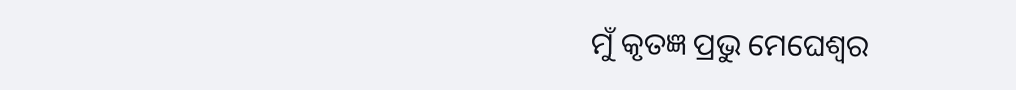ମୁଁ କୃତଜ୍ଞ ପ୍ରଭୁ ମେଘେଶ୍ୱର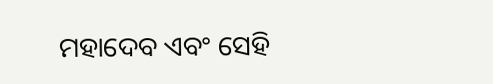ମହାଦେବ ଏବଂ ସେହି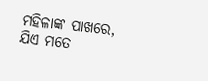ମହିଳାଙ୍କ ପାଖରେ, ଯିଏ ମତେ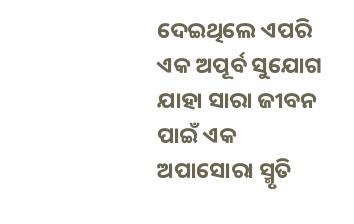ଦେଇଥିଲେ ଏପରି ଏକ ଅପୂର୍ବ ସୁଯୋଗ ଯାହା ସାରା ଜୀବନ ପାଇଁ ଏକ ଅପାସୋରା ସ୍ମୃତି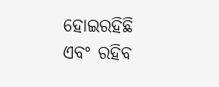ହୋଇରହିଛି ଏବଂ ରହିବ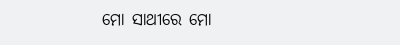ମୋ ସାଥୀରେ ମୋ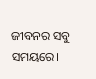ଜୀବନର ସବୁ ସମୟରେ।